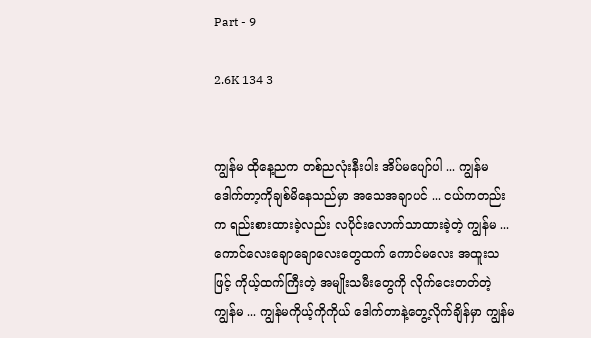Part - 9

2.6K 134 3


ကျွန်မ ထိုနေ့ညက တစ်ညလုံးနီးပါး အိပ်မပျော်ပါ ... ကျွန်မ ဒေါက်တာ့ကိုချစ်မိနေသည်မှာ အသေအချာပင် ... ငယ်ကတည်းက ရည်းစားထားခဲ့လည်း လပိုင်းလောက်သာထားခဲ့တဲ့ ကျွန်မ ... ကောင်လေးချောချောလေးတွေထက် ကောင်မလေး အထူးသဖြင့် ကိုယ့်ထက်ကြီးတဲ့ အမျိုးသမီးတွေကို လိုက်ငေးတတ်တဲ့ ကျွန်မ ... ကျွန်မကိုယ့်ကိုကိုယ် ဒေါက်တာနဲ့တွေ့လိုက်ချိန်မှာ ကျွန်မ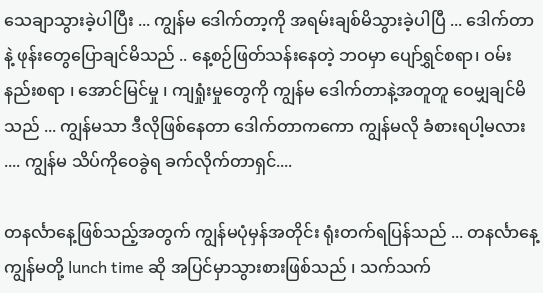သေချာသွားခဲ့ပါပြီး ... ကျွန်မ ဒေါက်တာ့ကို အရမ်းချစ်မိသွားခဲ့ပါပြီ ... ဒေါက်တာနဲ့ ဖုန်းတွေပြောချင်မိသည် .. နေ့စဉ်ဖြတ်သန်းနေတဲ့ ဘဝမှာ ပျော်ရွှင်စရာ၊ ဝမ်းနည်းစရာ ၊ အောင်မြင်မှု ၊ ကျရှုံးမှုတွေကို ကျွန်မ ဒေါက်တာနဲ့အတူတူ ဝေမျှချင်မိသည် ... ကျွန်မသာ ဒီလိုဖြစ်နေတာ ဒေါက်တာကကော ကျွန်မလို ခံစားရပါ့မလား .... ကျွန်မ သိပ်ကိုဝေခွဲရ ခက်လိုက်တာရှင်....

တနင်္လာနေ့ဖြစ်သည့်အတွက် ကျွန်မပုံမှန်အတိုင်း ရုံးတက်ရပြန်သည် ... တနင်္လာနေ့ ကျွန်မတို့ lunch time ဆို အပြင်မှာသွားစားဖြစ်သည် ၊ သက်သက်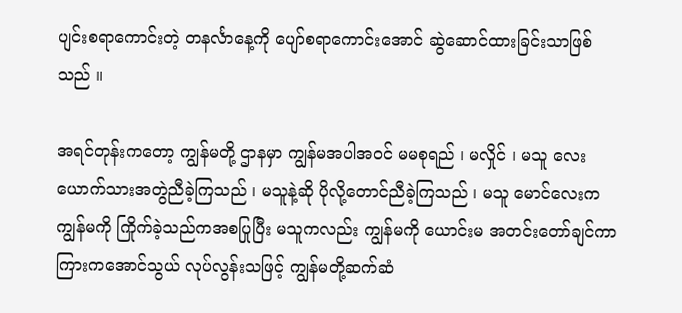ပျင်းစရာကောင်းတဲ့ တနင်္လာနေ့ကို ပျော်စရာကောင်းအောင် ဆွဲဆောင်ထားခြင်းသာဖြစ်သည် ။

အရင်တုန်းကတော့ ကျွန်မတို့ ဌာနမှာ ကျွန်မအပါအဝင် မမစုရည် ၊ မလှိုင် ၊ မသူ လေးယောက်သားအတွဲညီခဲ့ကြသည် ၊ မသူနဲ့ဆို ပိုလို့တောင်ညီခဲ့ကြသည် ၊ မသူ မောင်လေးက ကျွန်မကို ကြိုက်ခဲ့သည်ကအစပြုပြီး မသူကလည်း ကျွန်မကို ယောင်းမ အတင်းတော်ချင်ကာ ကြားကအောင်သွယ် လုပ်လွန်းသဖြင့် ကျွန်မတို့ဆက်ဆံ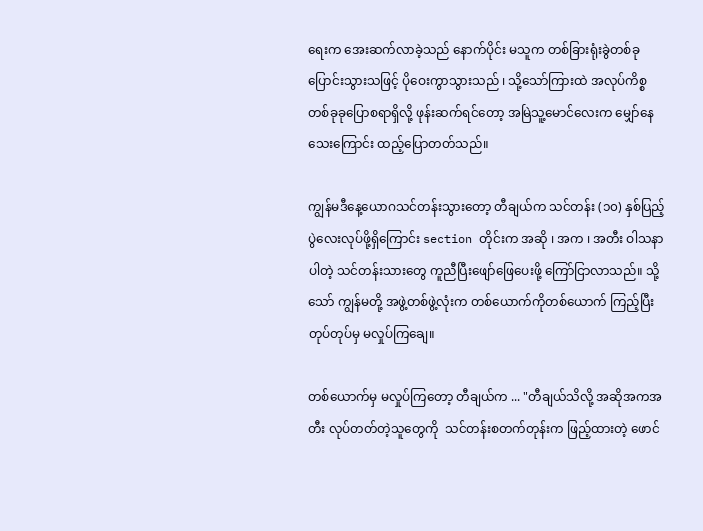ရေးက အေးဆက်လာခဲ့သည် နောက်ပိုင်း မသူက တစ်ခြားရုံးခွဲတစ်ခု ပြောင်းသွားသဖြင့် ပိုဝေးကွာသွားသည် ၊ သို့သော်ကြားထဲ အလုပ်ကိစ္စတစ်ခုခုပြောစရာရှိလို့ ဖုန်းဆက်ရင်တော့ အမြဲသူ့မောင်လေးက မျှော်နေသေးကြောင်း ထည့်ပြောတတ်သည်။

ကျွန်မဒီနေ့ယောဂသင်တန်းသွားတော့ တီချယ်က သင်တန်း (၁၀) နှစ်ပြည့်ပွဲလေးလုပ်ဖို့ရှိကြောင်း section တိုင်းက အဆို ၊ အက ၊ အတီး ဝါသနာပါတဲ့ သင်တန်းသားတွေ ကူညီပြီးဖျော်ဖြေပေးဖို့ ကြော်ငြာလာသည်။ သို့သော် ကျွန်မတို့ အဖွဲ့တစ်ဖွဲ့လုံးက တစ်ယောက်ကိုတစ်ယောက် ကြည့်ပြီး တုပ်တုပ်မှ မလှုပ်ကြချေ။

တစ်ယောက်မှ မလှုပ်ကြတော့ တီချယ်က ... "တီချယ်သိလို့ အဆိုအကအတီး လုပ်တတ်တဲ့သူတွေကို  သင်တန်းစတက်တုန်းက ဖြည့်ထားတဲ့ ဖောင်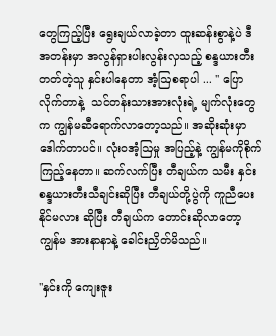တွေကြည့်ပြီး ရွေးချယ်လာခဲ့တာ ထူးဆန်းစွာနဲ့ပဲ ဒီအတန်းမှာ အလွန်ရှားပါးလွန်းလှသည့် စန္ဒယားတီးတတ်တဲ့သူ နှင်းပါနေတာ အံ့ဩစရာပါ ... '' ပြောလိုက်တာနဲ့  သင်တန်းသားအားလုံးရဲ့ မျက်လုံးတွေက ကျွန်မဆီရောက်လာတော့သည်။ အဆိုးဆုံးမှာ ဒေါက်တာပင်။ လုံးဝအံ့ဩမှု အပြည့်နဲ့ ကျွန်မကိုစိုက်ကြည့်နေတာ။ ဆက်လက်ပြီး တီချယ်က သမီး နှင်း စန္ဒယားတီးသီချင်းဆိုပြီး တီချယ်တို့ပွဲကို ကူညီပေးနိုင်မလား ဆိုပြီး တီချယ်က တောင်းဆိုလာတော့ ကျွန်မ အားနာနာနဲ့ ခေါင်းညှိတ်မိသည်။

"နှင်းကို ကျေးဇူး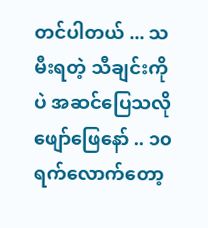တင်ပါတယ် ... သမီးရတဲ့ သီချင်းကိုပဲ အဆင်ပြေသလို ဖျော်ဖြေနော် .. ၁၀ ရက်လောက်တော့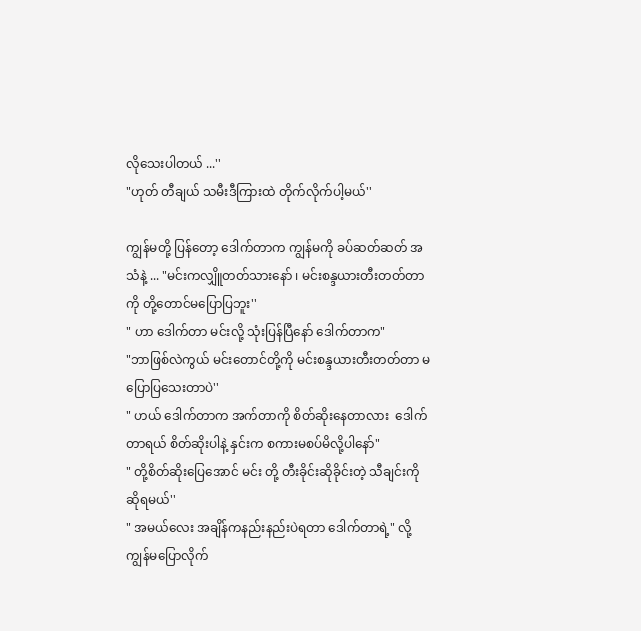လိုသေးပါတယ် ...''
"ဟုတ် တီချယ် သမီးဒီကြားထဲ တိုက်လိုက်ပါ့မယ်''

ကျွန်မတို့ ပြန်တော့ ဒေါက်တာက ကျွန်မကို ခပ်ဆတ်ဆတ် အသံနဲ့ ... "မင်းကလျှိူတတ်သားနော် ၊ မင်းစန္ဒယားတီးတတ်တာကို တို့တောင်မပြောပြဘူး''
" ဟာ ဒေါက်တာ မင်းလို့ သုံးပြန်ပြီနော် ဒေါက်တာက"
"ဘာဖြစ်လဲကွယ် မင်းတောင်တို့ကို မင်းစန္ဒယားတီးတတ်တာ မပြောပြသေးတာပဲ''
" ဟယ် ဒေါက်တာက အက်တာကို စိတ်ဆိုးနေတာလား  ဒေါက်တာရယ် စိတ်ဆိုးပါနဲ့ နှင်းက စကားမစပ်မိလို့ပါနော်"
" တို့စိတ်ဆိုးပြေအောင် မင်း တို့ တီးခိုင်းဆိုခိုင်းတဲ့ သီချင်းကို ဆိုရမယ်''
" အမယ်လေး အချိန်ကနည်းနည်းပဲရတာ ဒေါက်တာရဲ့" လို့ ကျွန်မပြောလိုက်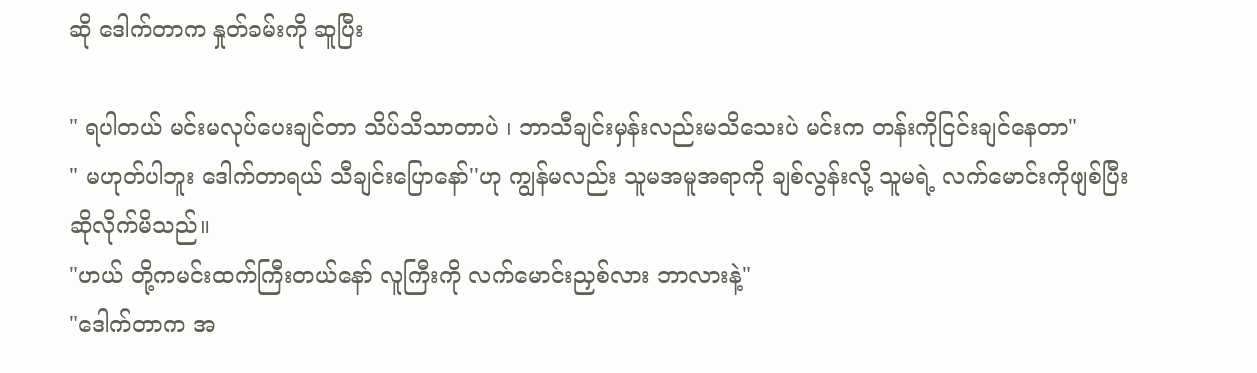ဆို ဒေါက်တာက နှုတ်ခမ်းကို ဆူပြီး

" ရပါတယ် မင်းမလုပ်ပေးချင်တာ သိပ်သိသာတာပဲ ၊ ဘာသီချင်းမှန်းလည်းမသိသေးပဲ မင်းက တန်းကိုငြင်းချင်နေတာ"
" မဟုတ်ပါဘူး ဒေါက်တာရယ် သီချင်းပြောနော်''ဟု ကျွန်မလည်း သူမအမူအရာကို ချစ်လွန်းလို့ သူမရဲ့ လက်မောင်းကိုဖျစ်ပြီး ဆိုလိုက်မိသည်။
"ဟယ် တို့ကမင်းထက်ကြီးတယ်နော် လူကြီးကို လက်မောင်းညှစ်လား ဘာလားနဲ့"
"ဒေါက်တာက အ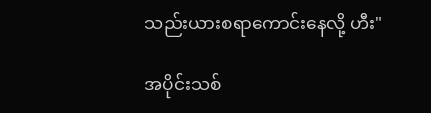သည်းယားစရာကောင်းနေလို့ ဟီး"

အပိုင်းသစ်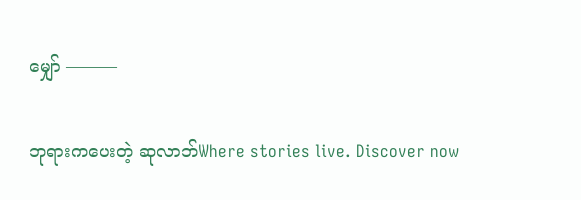မျှော် ———

ဘုရားကပေးတဲ့ ဆုလာဘ်Where stories live. Discover now